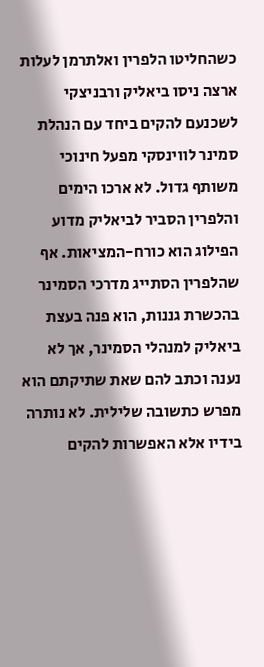כשהחליטו הלפרין ואלתרמן לעלות ארצה ניסו ביאליק ורבניצקי לשכנעם להקים ביחד עם הנהלת סמינר לווינסקי מפעל חינוכי משותף גדול. לא ארכו הימים והלפרין הסביר לביאליק מדוע הפילוג הוא כורח-המציאות. אף שהלפרין הסתייג מדרכי הסמינר בהכשרת גננות, הוא פנה בעצת ביאליק למנהלי הסמינר, אך לא נענה וכתב להם שאת שתיקתם הוא מפרש כתשובה שלילית. לא נותרה בידיו אלא האפשרות להקים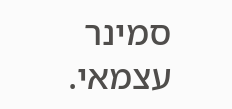סמינר עצמאי.